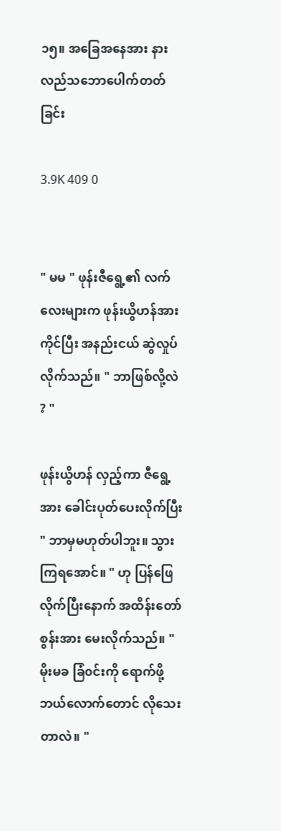၁၅။ အခြေအနေအား နားလည်သဘောပေါက်တတ်ခြင်း

3.9K 409 0


" မမ " ဖုန်းဇီရွေ့၏ လက်လေးများက ဖုန်းယွိဟန်အား ကိုင်ပြီး အနည်းငယ် ဆွဲလှုပ်လိုက်သည်။ " ဘာဖြစ်လို့လဲ ? "

ဖုန်းယွိဟန် လှည့်ကာ ဇီရွေ့အား ခေါင်းပုတ်ပေးလိုက်ပြီး " ဘာမှမဟုတ်ပါဘူး။ သွားကြရအောင်။ " ဟု ပြန်ဖြေလိုက်ပြီးနောက် အထိန်းတော်စွန်းအား မေးလိုက်သည်။ " မိုးမခ ခြံ၀င်းကို ရောက်ဖို့ ဘယ်လောက်တောင် လိုသေးတာလဲ။ "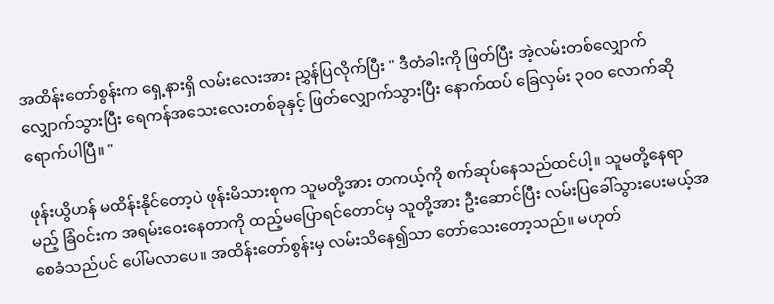အထိန်းတော်စွန်းက ရှေ့နားရှိ လမ်းလေးအား ညွှန်ပြလိုက်ပြီး " ဒီတံခါးကို ဖြတ်ပြီး အဲ့လမ်းတစ်လျှောက် လျှောက်သွားပြီး ရေကန်အသေးလေးတစ်ခုနှင့် ဖြတ်လျှောက်သွားပြီး နောက်ထပ် ခြေလှမ်း ၃၀၀ လောက်ဆိုရောက်ပါပြီ။ "

ဖုန်းယွိဟန် မထိန်းနိုင်တော့ပဲ ဖုန်းမိသားစုက သူမတို့အား တကယ့်ကို စက်ဆုပ်နေသည်ထင်ပါ့။ သူမတို့နေရာမည့် ခြံ၀င်းက အရမ်းဝေးနေတာကို ထည့်မပြောရင်တောင်မှ သူတို့အား ဦးဆောင်ပြီး လမ်းပြခေါ်သွားပေးမယ့်အစေခံသည်ပင် ပေါ်မလာပေ။ အထိန်းတော်စွန်းမှ လမ်းသိနေ၍သာ တော်သေးတော့သည်။ မဟုတ်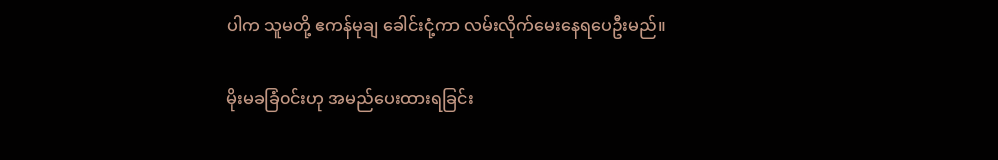ပါက သူမတို့ ဧကန်မုချ ခေါင်းငုံ့ကာ လမ်းလိုက်မေးနေရပေဦးမည်။

မိုးမခခြံ၀င်းဟု အမည်ပေးထားရခြင်း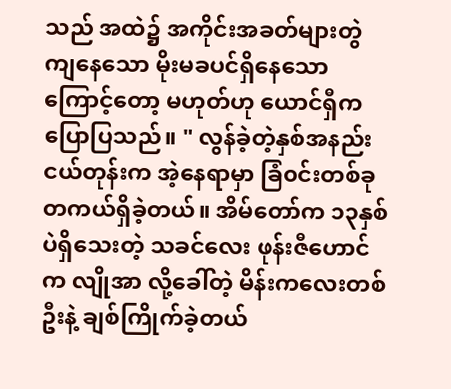သည် အထဲ၌ အကိုင်းအခတ်များတွဲကျနေသော မိုးမခပင်ရှိနေသောကြောင့်တော့ မဟုတ်ဟု ယောင်ရှီကပြောပြသည်။ " လွန်ခဲ့တဲ့နှစ်အနည်းငယ်တုန်းက အဲ့နေရာမှာ ခြံ၀င်းတစ်ခု တကယ်ရှိခဲ့တယ်။ အိမ်တော်က ၁၃နှစ်ပဲရှိသေးတဲ့ သခင်လေး ဖုန်းဇီဟောင်က လျိုအာ လို့ခေါ်တဲ့ မိန်းကလေးတစ်ဦးနဲ့ ချစ်ကြိုက်ခဲ့တယ်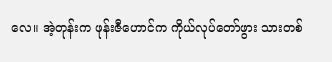လေ။ အဲ့တုန်းက ဖုန်းဇီဟောင်က ကိုယ်လုပ်တော်ဖွား သားတစ်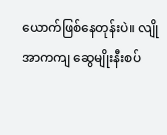ယောက်ဖြစ်နေတုန်းပဲ။ လျိုအာကကျ ဆွေမျိုးနီးစပ်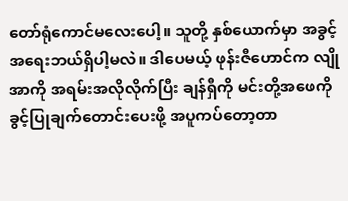တော်ရုံကောင်မလေးပေါ့။ သူတို့ နှစ်ယောက်မှာ အခွင့်အရေးဘယ်ရှိပါ့မလဲ။ ဒါပေမယ့် ဖုန်းဇီဟောင်က လျိုအာကို အရမ်းအလိုလိုက်ပြီး ချန်ရှီကို မင်းတို့အဖေကို ခွင့်ပြုချက်တောင်းပေးဖို့ အပူကပ်တော့တာ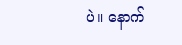ပဲ။ နောက်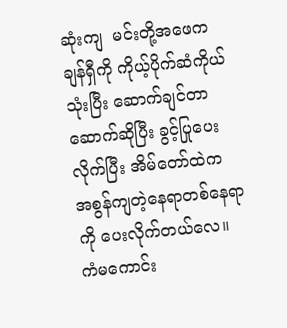ဆုံးကျ  မင်းတို့အဖေက ချန်ရှီကို ကိုယ့်ပိုက်ဆံကိုယ်သုံးပြီး ဆောက်ချင်တာဆောက်ဆိုပြီး ခွင့်ပြုပေးလိုက်ပြီး အိမ်တော်ထဲက အစွန်ကျတဲ့နေရာတစ်နေရာကို ပေးလိုက်တယ်လေ။ ကံမကောင်း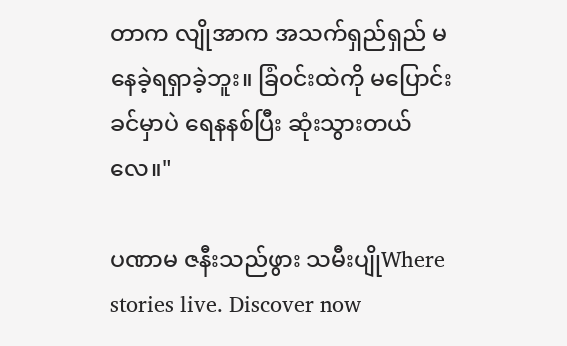တာက လျိုအာက အသက်ရှည်ရှည် မနေခဲ့ရရှာခဲ့ဘူး။ ခြံ၀င်းထဲကို မပြောင်းခင်မှာပဲ ရေနနစ်ပြီး ဆုံးသွားတယ်လေ။"

ပဏာမ ဇနီးသည်ဖွား သမီးပျိုWhere stories live. Discover now